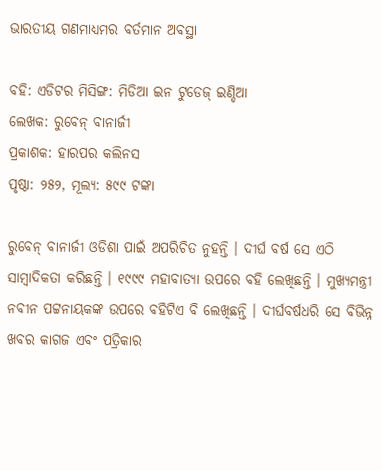ଭାରତୀୟ ଗଣମାଧ୍ୟମର ବର୍ତମାନ ଅବସ୍ଥା

ବହି: ଏଡିଟର ମିସିଙ୍ଗ: ମିଡିଆ ଇନ ଟୁଡେଜ୍ ଇଣ୍ଡିଆ
ଲେଖକ: ରୁବେନ୍ ବାନାର୍ଜୀ
ପ୍ରକାଶକ: ହାରପର କଲିନସ
ପୃଷ୍ଠା: ୨୫୨, ମୂଲ୍ୟ: ୫୯୯ ଟଙ୍କା

ରୁବେନ୍ ବାନାର୍ଜୀ ଓଡିଶା ପାଇଁ ଅପରିଚିତ ନୁହନ୍ତି । ଦୀର୍ଘ ବର୍ଷ ସେ ଏଠି ସାମ୍ବାଦିକତା କରିଛନ୍ତି । ୧୯୯୯ ମହାବାତ୍ୟା ଉପରେ ବହି ଲେଖିଛନ୍ତି । ମୁଖ୍ୟମନ୍ତ୍ରୀ ନବୀନ ପଟ୍ଟନାୟକଙ୍କ ଉପରେ ବହିଟିଏ ବି ଲେଖିଛନ୍ତି । ଦୀର୍ଘବର୍ଷଧରି ସେ ବିଭିନ୍ନ ଖବର କାଗଜ ଏବଂ ପତ୍ରିକାର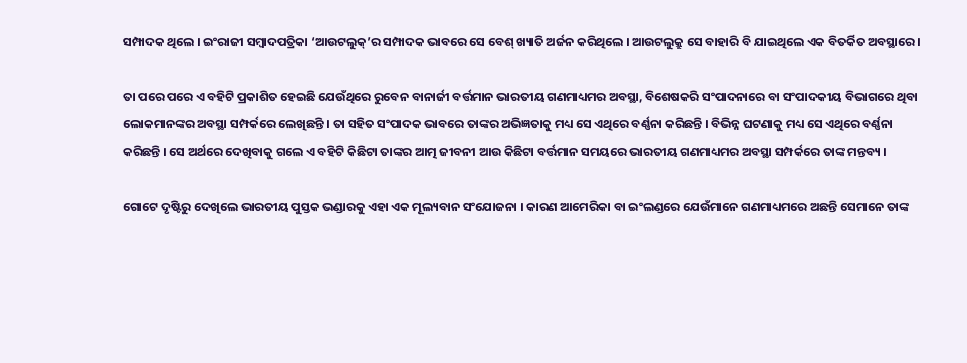ସମ୍ପାଦକ ଥିଲେ । ଇଂରାଜୀ ସମ୍ବାଦପତ୍ରିକା ‘ଆଉଟଲୁକ୍’ର ସମ୍ପାଦକ ଭାବରେ ସେ ବେଶ୍ ଖ୍ୟାତି ଅର୍ଜନ କରିଥିଲେ । ଆଉଟଲୁକ୍ରୁ ସେ ବାହାରି ବି ଯାଇଥିଲେ ଏକ ବିତର୍କିତ ଅବସ୍ଥାରେ ।

ତା ପରେ ପରେ ଏ ବହିଟି ପ୍ରକାଶିତ ହେଇଛି ଯେଉଁଥିରେ ରୁବେନ ବାନାର୍ଜୀ ବର୍ତ୍ତମାନ ଭାରତୀୟ ଗଣମାଧ୍ୟମର ଅବସ୍ଥା, ବିଶେଷକରି ସଂପାଦନାରେ ବା ସଂପାଦକୀୟ ବିଭାଗରେ ଥିବା ଲୋକମାନଙ୍କର ଅବସ୍ଥା ସମ୍ପର୍କରେ ଲେଖିଛନ୍ତି । ତା ସହିତ ସଂପାଦକ ଭାବରେ ତାଙ୍କର ଅଭିଜ୍ଞତାକୁ ମଧ୍ୟ ସେ ଏଥିରେ ବର୍ଣ୍ଣନା କରିଛନ୍ତି । ବିଭିନ୍ନ ଘଟଣାକୁ ମଧ୍ୟ ସେ ଏଥିରେ ବର୍ଣ୍ଣନା କରିଛନ୍ତି । ସେ ଅର୍ଥରେ ଦେଖିବାକୁ ଗଲେ ଏ ବହିଟି କିଛିଟା ତାଙ୍କର ଆତ୍ମ ଜୀବନୀ ଆଉ କିଛିଟା ବର୍ତ୍ତମାନ ସମୟରେ ଭାରତୀୟ ଗଣମାଧ୍ୟମର ଅବସ୍ଥା ସମ୍ପର୍କରେ ତାଙ୍କ ମନ୍ତବ୍ୟ ।

ଗୋଟେ ଦୃଷ୍ଟିରୁ ଦେଖିଲେ ଭାରତୀୟ ପୁସ୍ତକ ଭଣ୍ଡାରକୁ ଏହା ଏକ ମୂଲ୍ୟବାନ ସଂଯୋଜନା । କାରଣ ଆମେରିକା ବା ଇଂଲଣ୍ଡରେ ଯେଉଁମାନେ ଗଣମାଧ୍ୟମରେ ଅଛନ୍ତି ସେମାନେ ତାଙ୍କ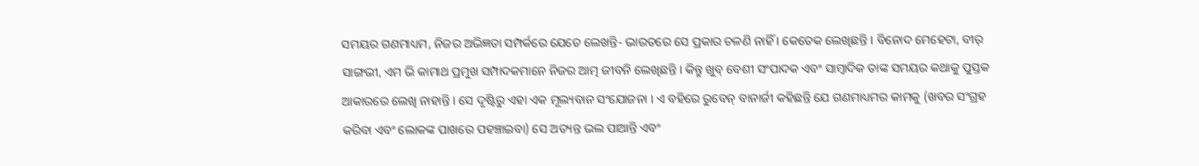ସମୟର ଗଣମାଧ୍ୟମ, ନିଜର ଅଭିଜ୍ଞତା ସମ୍ପର୍କରେ ଯେତେ ଲେଖନ୍ତି- ଭାରତରେ ସେ ପ୍ରକାର ଚଳଣି ନାହିଁ । କେତେକ ଲେଖିଛନ୍ତି । ବିନୋଦ ମେହେଟା, ବୀର୍ ସାଙ୍ଗଭୀ, ଏମ ଭି କାମାଥ ପ୍ରମୁଖ ସମ୍ପାଦକମାନେ ନିଜର ଆତ୍ମ ଜୀବନି ଲେଖିଛନ୍ତି । କିନ୍ତୁ ଖୁବ୍ ବେଶୀ ସଂପାଦକ ଏବଂ ସାମ୍ବାଦିକ ତାଙ୍କ ସମୟର କଥାକୁ ପୁସ୍ତକ ଆକାରରେ ଲେଖି ନାହାନ୍ତି । ସେ ଦୃଷ୍ଟିରୁ ଏହା ଏକ ମୂଲ୍ୟବାନ ସଂଯୋଜନା । ଏ ବହିରେ ରୁବେନ୍ ବାନାର୍ଜୀ କହିଛନ୍ତି ଯେ ଗଣମାଧ୍ୟମର କାମକୁ (ଖବର ସଂଗ୍ରହ କରିବା ଏବଂ ଲୋକଙ୍କ ପାଖରେ ପହଞ୍ଚାଇବା) ସେ ଅତ୍ୟନ୍ତ ଭଲ ପାଆନ୍ତି ଏବଂ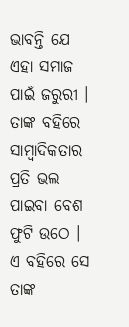ଭାବନ୍ତି ଯେ ଏହା ସମାଜ ପାଇଁ ଜରୁରୀ । ତାଙ୍କ ବହିରେ ସାମ୍ବାଦିକତାର ପ୍ରତି ଭଲ ପାଇବା ବେଶ ଫୁଟି ଉଠେ ।
ଏ ବହିରେ ସେ ତାଙ୍କ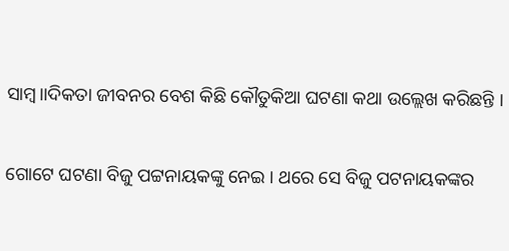ସାମ୍ବ।।ଦିକତା ଜୀବନର ବେଶ କିଛି କୌତୁକିଆ ଘଟଣା କଥା ଉଲ୍ଲେଖ କରିଛନ୍ତି ।

ଗୋଟେ ଘଟଣା ବିଜୁ ପଟ୍ଟନାୟକଙ୍କୁ ନେଇ । ଥରେ ସେ ବିଜୁ ପଟନାୟକଙ୍କର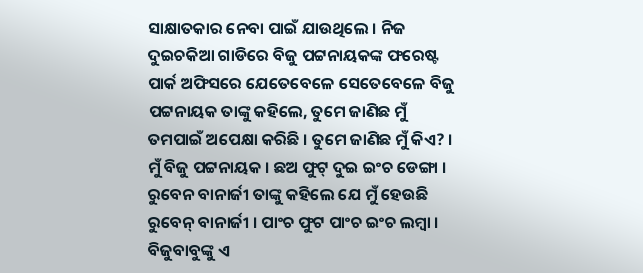ସାକ୍ଷାତକାର ନେବା ପାଇଁ ଯାଉଥିଲେ । ନିଜ ଦୁଇଚକିଆ ଗାଡିରେ ବିଜୁ ପଟ୍ଟନାୟକଙ୍କ ଫରେଷ୍ଟ ପାର୍କ ଅଫିସରେ ଯେତେବେଳେ ସେତେବେଳେ ବିଜୁ ପଟ୍ଟନାୟକ ତାଙ୍କୁ କହିଲେ, ତୁମେ ଜାଣିଛ ମୁଁ ତମପାଇଁ ଅପେକ୍ଷା କରିଛି । ତୁମେ ଜାଣିଛ ମୁଁ କିଏ? । ମୁଁ ବିଜୁ ପଟ୍ଟନାୟକ । ଛଅ ଫୁଟ୍ ଦୁଇ ଇଂଚ ଡେଙ୍ଗା । ରୁବେନ ବାନାର୍ଜୀ ତାଙ୍କୁ କହିଲେ ଯେ ମୁଁ ହେଉଛି ରୁବେନ୍ ବାନାର୍ଜୀ । ପାଂଚ ଫୁଟ ପାଂଚ ଇଂଚ ଲମ୍ବା । ବିଜୁବାବୁଙ୍କୁ ଏ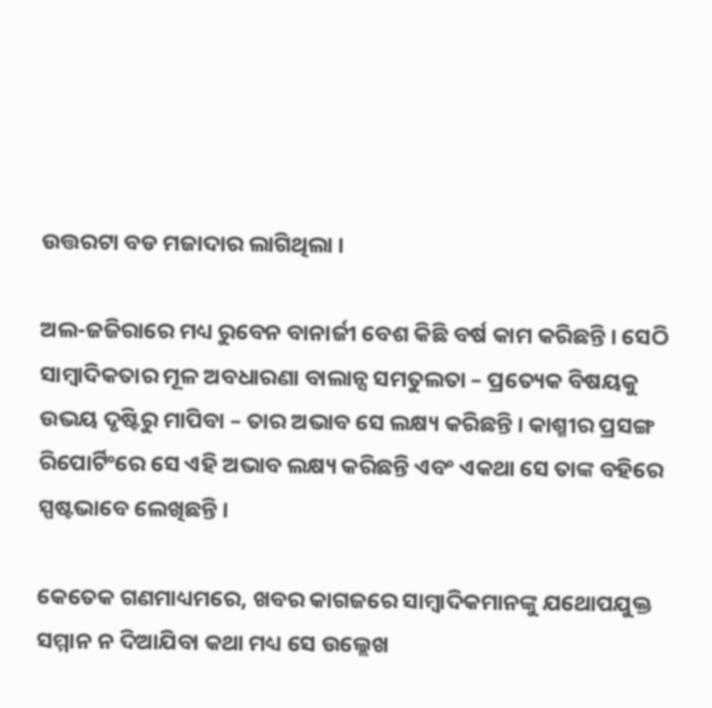ଉତ୍ତରଟା ବଡ ମଜାଦାର ଲାଗିଥିଲା ।

ଅଲ-ଜଜିରାରେ ମଧ୍ୟ ରୁବେନ ବାନାର୍ଜୀ ବେଶ କିଛି ବର୍ଷ କାମ କରିଛନ୍ତି । ସେଠି ସାମ୍ବାଦିକତାର ମୂଳ ଅବଧାରଣା ବାଲାନ୍ସ ସମତୁଲତା – ପ୍ରତ୍ୟେକ ବିଷୟକୁ ଉଭୟ ଦୃଷ୍ଟିରୁ ମାପିବା – ତାର ଅଭାବ ସେ ଲକ୍ଷ୍ୟ କରିଛନ୍ତି । କାଶ୍ମୀର ପ୍ରସଙ୍ଗ ରିପୋର୍ଟିଂରେ ସେ ଏହି ଅଭାବ ଲକ୍ଷ୍ୟ କରିଛନ୍ତି ଏବଂ ଏକଥା ସେ ତାଙ୍କ ବହିରେ ସ୍ପଷ୍ଟଭାବେ ଲେଖିଛନ୍ତି ।

କେତେକ ଗଣମାଧ୍ୟମରେ, ଖବର କାଗଜରେ ସାମ୍ବାଦିକମାନଙ୍କୁ ଯଥୋପଯୁକ୍ତ ସମ୍ମାନ ନ ଦିଆଯିବା କଥା ମଧ୍ୟ ସେ ଉଲ୍ଲେଖ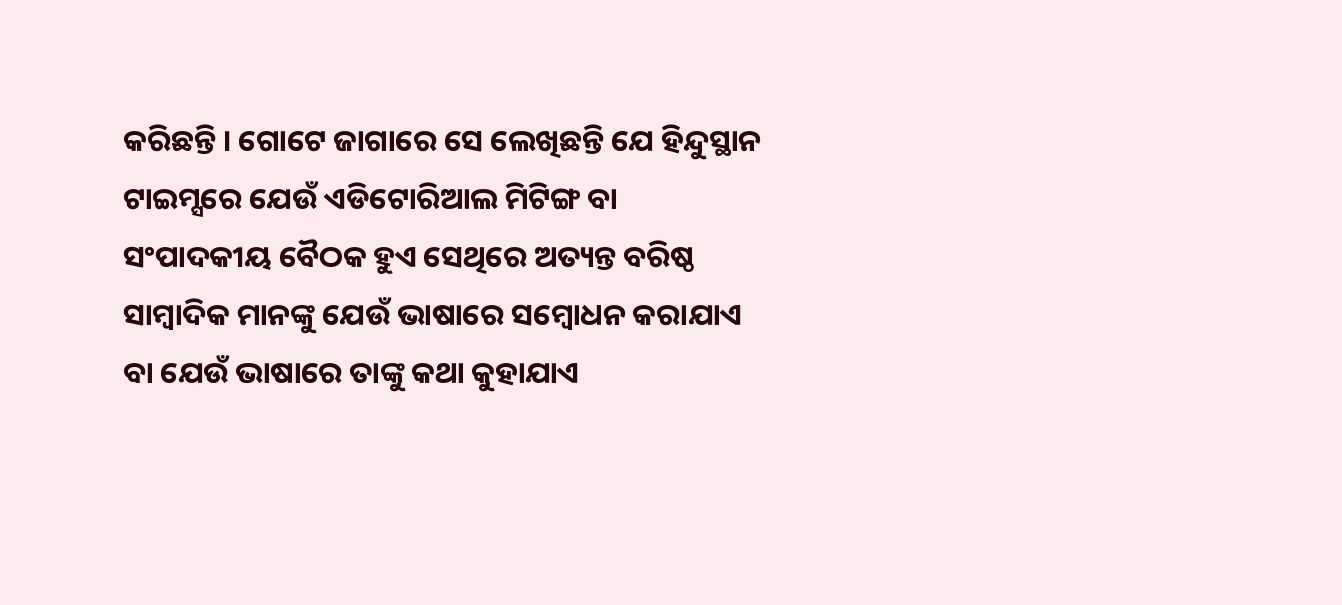କରିଛନ୍ତି । ଗୋଟେ ଜାଗାରେ ସେ ଲେଖିଛନ୍ତି ଯେ ହିନ୍ଦୁସ୍ଥାନ ଟାଇମ୍ସରେ ଯେଉଁ ଏଡିଟୋରିଆଲ ମିଟିଙ୍ଗ ବା ସଂପାଦକୀୟ ବୈଠକ ହୁଏ ସେଥିରେ ଅତ୍ୟନ୍ତ ବରିଷ୍ଠ ସାମ୍ବାଦିକ ମାନଙ୍କୁ ଯେଉଁ ଭାଷାରେ ସମ୍ବୋଧନ କରାଯାଏ ବା ଯେଉଁ ଭାଷାରେ ତାଙ୍କୁ କଥା କୁହାଯାଏ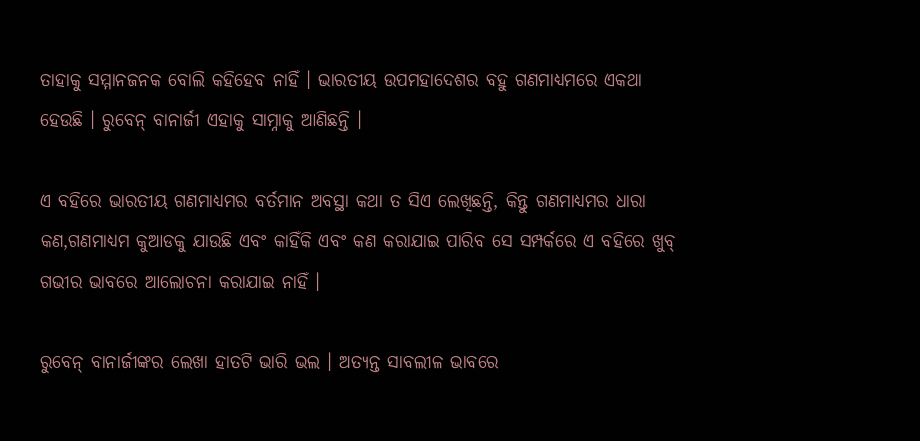ତାହାକୁ ସମ୍ମାନଜନକ ବୋଲି କହିହେବ ନାହିଁ । ଭାରତୀୟ ଉପମହାଦେଶର ବହୁ ଗଣମାଧ୍ୟମରେ ଏକଥା ହେଉଛି । ରୁବେନ୍ ବାନାର୍ଜୀ ଏହାକୁ ସାମ୍ନାକୁ ଆଣିଛନ୍ତି ।

ଏ ବହିରେ ଭାରତୀୟ ଗଣମାଧ୍ୟମର ବର୍ତମାନ ଅବସ୍ଥା କଥା ତ ସିଏ ଲେଖିଛନ୍ତି, କିନ୍ତୁ ଗଣମାଧ୍ୟମର ଧାରା କଣ,ଗଣମାଧ୍ୟମ କୁଆଡକୁ ଯାଉଛି ଏବଂ କାହିଁକି ଏବଂ କଣ କରାଯାଇ ପାରିବ ସେ ସମ୍ପର୍କରେ ଏ ବହିରେ ଖୁବ୍ ଗଭୀର ଭାବରେ ଆଲୋଚନା କରାଯାଇ ନାହିଁ ।

ରୁବେନ୍ ବାନାର୍ଜୀଙ୍କର ଲେଖା ହାତଟି ଭାରି ଭଲ । ଅତ୍ୟନ୍ତ ସାବଲୀଳ ଭାବରେ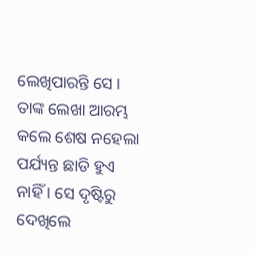ଲେଖିପାରନ୍ତି ସେ । ତାଙ୍କ ଲେଖା ଆରମ୍ଭ କଲେ ଶେଷ ନହେଲା ପର୍ଯ୍ୟନ୍ତ ଛାଡି ହୁଏ ନାହିଁ । ସେ ଦୃଷ୍ଟିରୁ ଦେଖିଲେ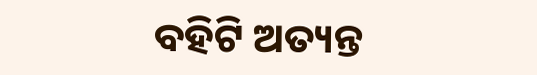ବହିଟି ଅତ୍ୟନ୍ତ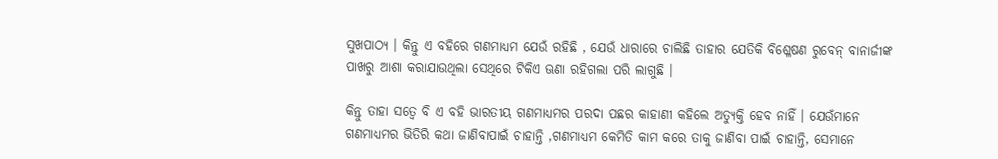ସୁଖପାଠ୍ୟ । କିନ୍ତୁ ଏ ବହିରେ ଗଣମାଧ୍ୟମ ଯେଉଁ ରହିଛି , ଯେଉଁ ଧାରାରେ ଚାଲିଛି ତାହାର ଯେତିକି ବିଶ୍ଳେଷଣ ରୁବେନ୍ ବାନାର୍ଜୀଙ୍କ ପାଖରୁ ଆଶା କରାଯାଉଥିଲା ସେଥିରେ ଟିକିଏ ଊଣା ରହିଗଲା ପରି ଲାଗୁଛି ।

କିନ୍ତୁ ତାହା ସତ୍ୱେ ବି ଏ ବହି ଭାରତୀୟ ଗଣମାଧ୍ୟମର ପରଦା ପଛର କାହାଣୀ କହିଲେ ଅତ୍ୟୁକ୍ତି ହେବ ନାହିଁ । ଯେଉଁମାନେ ଗଣମାଧ୍ୟମର ଭିତିରି କଥା ଜାଣିବାପାଇଁ ଚାହାନ୍ତି ,ଗଣମାଧ୍ୟମ କେମିତି କାମ କରେ ତାକୁ ଜାଣିବା ପାଇଁ ଚାହାନ୍ତି, ସେମାନେ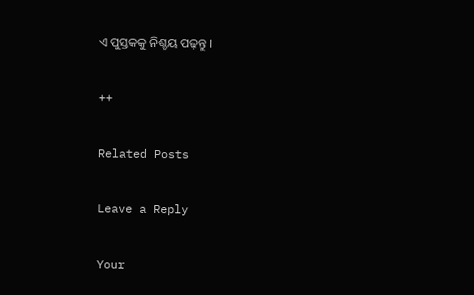ଏ ପୁସ୍ତକକୁ ନିଶ୍ଚୟ ପଢ଼ନ୍ତୁ ।

++

Related Posts

Leave a Reply

Your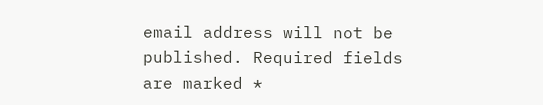email address will not be published. Required fields are marked *